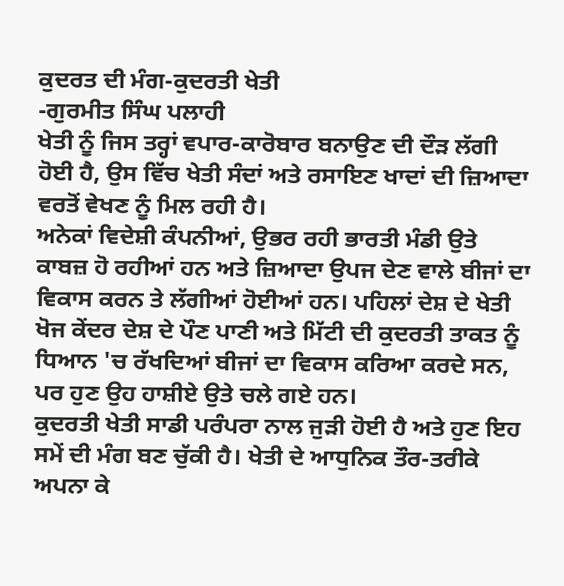ਕੁਦਰਤ ਦੀ ਮੰਗ-ਕੁਦਰਤੀ ਖੇਤੀ
-ਗੁਰਮੀਤ ਸਿੰਘ ਪਲਾਹੀ
ਖੇਤੀ ਨੂੰ ਜਿਸ ਤਰ੍ਹਾਂ ਵਪਾਰ-ਕਾਰੋਬਾਰ ਬਨਾਉਣ ਦੀ ਦੌੜ ਲੱਗੀ ਹੋਈ ਹੈ, ਉਸ ਵਿੱਚ ਖੇਤੀ ਸੰਦਾਂ ਅਤੇ ਰਸਾਇਣ ਖਾਦਾਂ ਦੀ ਜ਼ਿਆਦਾ ਵਰਤੋਂ ਵੇਖਣ ਨੂੰ ਮਿਲ ਰਹੀ ਹੈ।
ਅਨੇਕਾਂ ਵਿਦੇਸ਼ੀ ਕੰਪਨੀਆਂ, ਉਭਰ ਰਹੀ ਭਾਰਤੀ ਮੰਡੀ ਉਤੇ ਕਾਬਜ਼ ਹੋ ਰਹੀਆਂ ਹਨ ਅਤੇ ਜ਼ਿਆਦਾ ਉਪਜ ਦੇਣ ਵਾਲੇ ਬੀਜਾਂ ਦਾ ਵਿਕਾਸ ਕਰਨ ਤੇ ਲੱਗੀਆਂ ਹੋਈਆਂ ਹਨ। ਪਹਿਲਾਂ ਦੇਸ਼ ਦੇ ਖੇਤੀ ਖੋਜ ਕੇਂਦਰ ਦੇਸ਼ ਦੇ ਪੌਣ ਪਾਣੀ ਅਤੇ ਮਿੱਟੀ ਦੀ ਕੁਦਰਤੀ ਤਾਕਤ ਨੂੰ ਧਿਆਨ 'ਚ ਰੱਖਦਿਆਂ ਬੀਜਾਂ ਦਾ ਵਿਕਾਸ ਕਰਿਆ ਕਰਦੇ ਸਨ, ਪਰ ਹੁਣ ਉਹ ਹਾਸ਼ੀਏ ਉਤੇ ਚਲੇ ਗਏ ਹਨ।
ਕੁਦਰਤੀ ਖੇਤੀ ਸਾਡੀ ਪਰੰਪਰਾ ਨਾਲ ਜੁੜੀ ਹੋਈ ਹੈ ਅਤੇ ਹੁਣ ਇਹ ਸਮੇਂ ਦੀ ਮੰਗ ਬਣ ਚੁੱਕੀ ਹੈ। ਖੇਤੀ ਦੇ ਆਧੁਨਿਕ ਤੌਰ-ਤਰੀਕੇ ਅਪਨਾ ਕੇ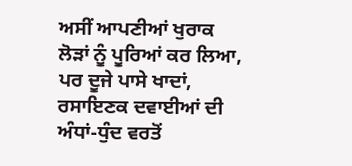ਅਸੀਂ ਆਪਣੀਆਂ ਖੁਰਾਕ ਲੋੜਾਂ ਨੂੰ ਪੂਰਿਆਂ ਕਰ ਲਿਆ, ਪਰ ਦੂਜੇ ਪਾਸੇ ਖਾਦਾਂ, ਰਸਾਇਣਕ ਦਵਾਈਆਂ ਦੀ ਅੰਧਾਂ-ਧੁੰਦ ਵਰਤੋਂ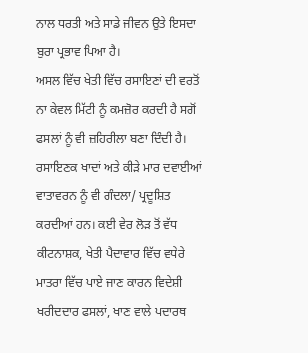ਨਾਲ ਧਰਤੀ ਅਤੇ ਸਾਡੇ ਜੀਵਨ ਉਤੇ ਇਸਦਾ ਬੁਰਾ ਪ੍ਰਭਾਵ ਪਿਆ ਹੈ।
ਅਸਲ ਵਿੱਚ ਖੇਤੀ ਵਿੱਚ ਰਸਾਇਣਾਂ ਦੀ ਵਰਤੋਂ ਨਾ ਕੇਵਲ ਮਿੱਟੀ ਨੂੰ ਕਮਜ਼ੋਰ ਕਰਦੀ ਹੈ ਸਗੋਂ ਫਸਲਾਂ ਨੂੰ ਵੀ ਜ਼ਹਿਰੀਲਾ ਬਣਾ ਦਿੰਦੀ ਹੈ। ਰਸਾਇਣਕ ਖਾਦਾਂ ਅਤੇ ਕੀੜੇ ਮਾਰ ਦਵਾਈਆਂ ਵਾਤਾਵਰਨ ਨੂੰ ਵੀ ਗੰਦਲਾ/ ਪ੍ਰਦੂਸ਼ਿਤ ਕਰਦੀਆਂ ਹਨ। ਕਈ ਵੇਰ ਲੋੜ ਤੋਂ ਵੱਧ ਕੀਟਨਾਸ਼ਕ, ਖੇਤੀ ਪੈਦਾਵਾਰ ਵਿੱਚ ਵਧੇਰੇ ਮਾਤਰਾ ਵਿੱਚ ਪਾਏ ਜਾਣ ਕਾਰਨ ਵਿਦੇਸ਼ੀ ਖਰੀਦਦਾਰ ਫਸਲਾਂ, ਖਾਣ ਵਾਲੇ ਪਦਾਰਥ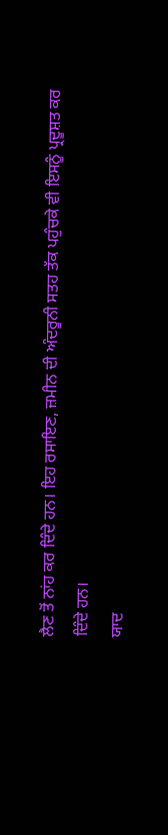ਲੈਣ ਤੋਂ ਨਾਂਹ ਕਰ ਦਿੰਦੇ ਹਨ। ਇਹ ਰਸਾਇਣ, ਜ਼ਮੀਨ ਦੀ ਅੰਦਰੂਨੀ ਸਤਹ ਤੱਕ ਪਹੁੰਚਕੇ ਵੀ ਇਸਨੂੰ ਪ੍ਰਦੂਸ਼ਤ ਕਰ ਦਿੰਦੇ ਹਨ।
ਯਾਦ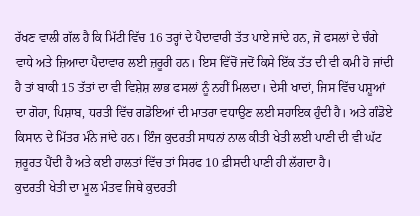ਰੱਖਣ ਵਾਲੀ ਗੱਲ ਹੈ ਕਿ ਮਿੱਟੀ ਵਿੱਚ 16 ਤਰ੍ਹਾਂ ਦੇ ਪੈਦਾਵਾਰੀ ਤੱਤ ਪਾਏ ਜਾਂਦੇ ਹਨ, ਜੋ ਫਸਲਾਂ ਦੇ ਚੰਗੇ ਵਾਧੇ ਅਤੇ ਜ਼ਿਆਦਾ ਪੈਦਾਵਾਰ ਲਈ ਜ਼ਰੂਰੀ ਹਨ। ਇਸ ਵਿੱਚੋਂ ਜਦੋਂ ਕਿਸੇ ਇੱਕ ਤੱਤ ਦੀ ਵੀ ਕਮੀ ਹੋ ਜਾਂਦੀ ਹੈ ਤਾਂ ਬਾਕੀ 15 ਤੱਤਾਂ ਦਾ ਵੀ ਵਿਸ਼ੇਸ਼ ਲਾਭ ਫਸਲਾਂ ਨੂੰ ਨਹੀਂ ਮਿਲਦਾ। ਦੇਸੀ ਖਾਦਾਂ, ਜਿਸ ਵਿੱਚ ਪਸ਼ੂਆਂ ਦਾ ਗੋਹਾ, ਪਿਸ਼ਾਬ, ਧਰਤੀ ਵਿੱਚ ਗਡੋਇਆਂ ਦੀ ਮਾਤਰਾ ਵਧਾਉਣ ਲਈ ਸਹਾਇਕ ਹੁੰਦੀ ਹੈ। ਅਤੇ ਗੰਡੋਏ ਕਿਸਾਨ ਦੇ ਮਿੱਤਰ ਮੰਨੇ ਜਾਂਦੇ ਹਨ। ਇੰਜ ਕੁਦਰਤੀ ਸਾਧਨਾਂ ਨਾਲ ਕੀਤੀ ਖੇਤੀ ਲਈ ਪਾਣੀ ਦੀ ਵੀ ਘੱਟ ਜ਼ਰੂਰਤ ਪੈਂਦੀ ਹੈ ਅਤੇ ਕਈ ਹਾਲਤਾਂ ਵਿੱਚ ਤਾਂ ਸਿਰਫ 10 ਫ਼ੀਸਦੀ ਪਾਣੀ ਹੀ ਲੱਗਦਾ ਹੈ।
ਕੁਦਰਤੀ ਖੇਤੀ ਦਾ ਮੂਲ ਮੰਤਵ ਜਿਥੇ ਕੁਦਰਤੀ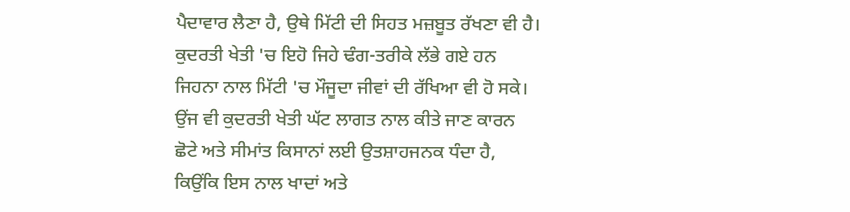ਪੈਦਾਵਾਰ ਲੈਣਾ ਹੈ, ਉਥੇ ਮਿੱਟੀ ਦੀ ਸਿਹਤ ਮਜ਼ਬੂਤ ਰੱਖਣਾ ਵੀ ਹੈ। ਕੁਦਰਤੀ ਖੇਤੀ 'ਚ ਇਹੋ ਜਿਹੇ ਢੰਗ-ਤਰੀਕੇ ਲੱਭੇ ਗਏ ਹਨ ਜਿਹਨਾ ਨਾਲ ਮਿੱਟੀ 'ਚ ਮੌਜੂਦਾ ਜੀਵਾਂ ਦੀ ਰੱਖਿਆ ਵੀ ਹੋ ਸਕੇ। ਉਂਜ ਵੀ ਕੁਦਰਤੀ ਖੇਤੀ ਘੱਟ ਲਾਗਤ ਨਾਲ ਕੀਤੇ ਜਾਣ ਕਾਰਨ ਛੋਟੇ ਅਤੇ ਸੀਮਾਂਤ ਕਿਸਾਨਾਂ ਲਈ ਉਤਸ਼ਾਹਜਨਕ ਧੰਦਾ ਹੈ, ਕਿਉਂਕਿ ਇਸ ਨਾਲ ਖਾਦਾਂ ਅਤੇ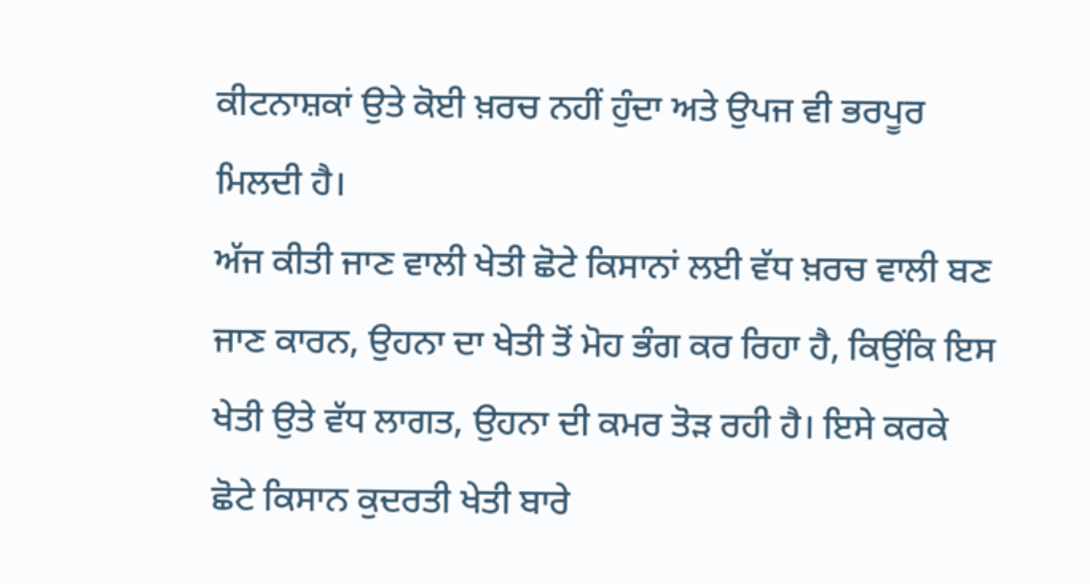ਕੀਟਨਾਸ਼ਕਾਂ ਉਤੇ ਕੋਈ ਖ਼ਰਚ ਨਹੀਂ ਹੁੰਦਾ ਅਤੇ ਉਪਜ ਵੀ ਭਰਪੂਰ ਮਿਲਦੀ ਹੈ।
ਅੱਜ ਕੀਤੀ ਜਾਣ ਵਾਲੀ ਖੇਤੀ ਛੋਟੇ ਕਿਸਾਨਾਂ ਲਈ ਵੱਧ ਖ਼ਰਚ ਵਾਲੀ ਬਣ ਜਾਣ ਕਾਰਨ, ਉਹਨਾ ਦਾ ਖੇਤੀ ਤੋਂ ਮੋਹ ਭੰਗ ਕਰ ਰਿਹਾ ਹੈ, ਕਿਉਂਕਿ ਇਸ ਖੇਤੀ ਉਤੇ ਵੱਧ ਲਾਗਤ, ਉਹਨਾ ਦੀ ਕਮਰ ਤੋੜ ਰਹੀ ਹੈ। ਇਸੇ ਕਰਕੇ ਛੋਟੇ ਕਿਸਾਨ ਕੁਦਰਤੀ ਖੇਤੀ ਬਾਰੇ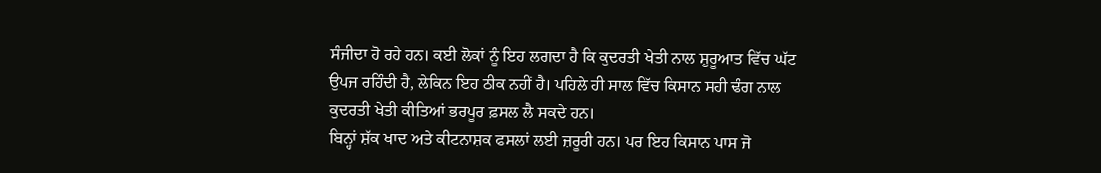ਸੰਜੀਦਾ ਹੋ ਰਹੇ ਹਨ। ਕਈ ਲੋਕਾਂ ਨੂੰ ਇਹ ਲਗਦਾ ਹੈ ਕਿ ਕੁਦਰਤੀ ਖੇਤੀ ਨਾਲ ਸ਼ੁਰੂਆਤ ਵਿੱਚ ਘੱਟ ਉਪਜ ਰਹਿੰਦੀ ਹੈ, ਲੇਕਿਨ ਇਹ ਠੀਕ ਨਹੀਂ ਹੈ। ਪਹਿਲੇ ਹੀ ਸਾਲ ਵਿੱਚ ਕਿਸਾਨ ਸਹੀ ਢੰਗ ਨਾਲ ਕੁਦਰਤੀ ਖੇਤੀ ਕੀਤਿਆਂ ਭਰਪੂਰ ਫ਼ਸਲ ਲੈ ਸਕਦੇ ਹਨ।
ਬਿਨ੍ਹਾਂ ਸ਼ੱਕ ਖਾਦ ਅਤੇ ਕੀਟਨਾਸ਼ਕ ਫਸਲਾਂ ਲਈ ਜ਼ਰੂਰੀ ਹਨ। ਪਰ ਇਹ ਕਿਸਾਨ ਪਾਸ ਜੋ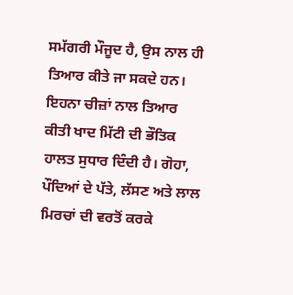ਸਮੱਗਰੀ ਮੌਜੂਦ ਹੈ, ਉਸ ਨਾਲ ਹੀ ਤਿਆਰ ਕੀਤੇ ਜਾ ਸਕਦੇ ਹਨ। ਇਹਨਾ ਚੀਜ਼ਾਂ ਨਾਲ ਤਿਆਰ ਕੀਤੀ ਖਾਦ ਮਿੱਟੀ ਦੀ ਭੌਤਿਕ ਹਾਲਤ ਸੁਧਾਰ ਦਿੰਦੀ ਹੈ। ਗੋਹਾ, ਪੌਦਿਆਂ ਦੇ ਪੱਤੇ, ਲੱਸਣ ਅਤੇ ਲਾਲ ਮਿਰਚਾਂ ਦੀ ਵਰਤੋਂ ਕਰਕੇ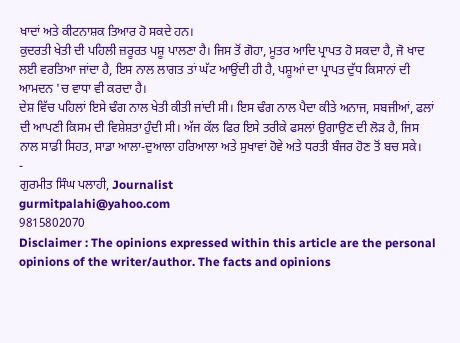ਖਾਦਾਂ ਅਤੇ ਕੀਟਨਾਸ਼ਕ ਤਿਆਰ ਹੋ ਸਕਦੇ ਹਨ।
ਕੁਦਰਤੀ ਖੇਤੀ ਦੀ ਪਹਿਲੀ ਜ਼ਰੂਰਤ ਪਸ਼ੂ ਪਾਲਣਾ ਹੈ। ਜਿਸ ਤੋਂ ਗੋਹਾ, ਮੂਤਰ ਆਦਿ ਪ੍ਰਾਪਤ ਹੋ ਸਕਦਾ ਹੈ, ਜੋ ਖਾਦ ਲਈ ਵਰਤਿਆ ਜਾਂਦਾ ਹੈ, ਇਸ ਨਾਲ ਲਾਗਤ ਤਾਂ ਘੱਟ ਆਉਂਦੀ ਹੀ ਹੈ, ਪਸ਼ੂਆਂ ਦਾ ਪ੍ਰਾਪਤ ਦੁੱਧ ਕਿਸਾਨਾਂ ਦੀ ਆਮਦਨ 'ਚ ਵਾਧਾ ਵੀ ਕਰਦਾ ਹੈ।
ਦੇਸ਼ ਵਿੱਚ ਪਹਿਲਾਂ ਇਸੇ ਢੰਗ ਨਾਲ ਖੇਤੀ ਕੀਤੀ ਜਾਂਦੀ ਸੀ। ਇਸ ਢੰਗ ਨਾਲ ਪੈਦਾ ਕੀਤੇ ਅਨਾਜ, ਸਬਜੀਆਂ, ਫਲਾਂ ਦੀ ਆਪਣੀ ਕਿਸਮ ਦੀ ਵਿਸ਼ੇਸ਼ਤਾ ਹੁੰਦੀ ਸੀ। ਅੱਜ ਕੱਲ ਫਿਰ ਇਸੇ ਤਰੀਕੇ ਫਸਲਾਂ ਉਗਾਉਣ ਦੀ ਲੋੜ ਹੈ, ਜਿਸ ਨਾਲ ਸਾਡੀ ਸਿਹਤ, ਸਾਡਾ ਆਲਾ-ਦੁਆਲਾ ਹਰਿਆਲਾ ਅਤੇ ਸੁਖਾਵਾਂ ਹੋਵੇ ਅਤੇ ਧਰਤੀ ਬੰਜਰ ਹੋਣ ਤੋਂ ਬਚ ਸਕੇ।
-
ਗੁਰਮੀਤ ਸਿੰਘ ਪਲਾਹੀ, Journalist
gurmitpalahi@yahoo.com
9815802070
Disclaimer : The opinions expressed within this article are the personal opinions of the writer/author. The facts and opinions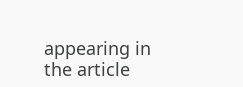appearing in the article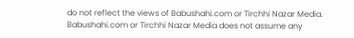do not reflect the views of Babushahi.com or Tirchhi Nazar Media. Babushahi.com or Tirchhi Nazar Media does not assume any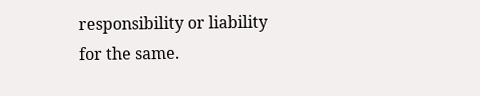responsibility or liability for the same.